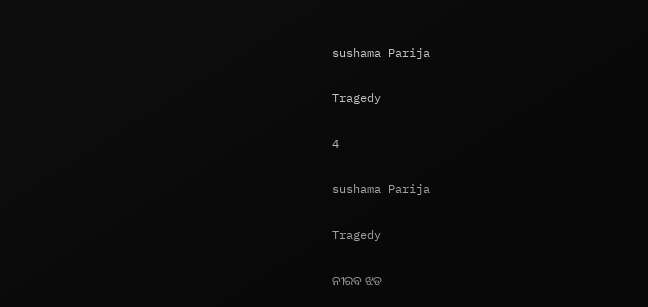sushama Parija

Tragedy

4

sushama Parija

Tragedy

ନୀରବ ଝଡ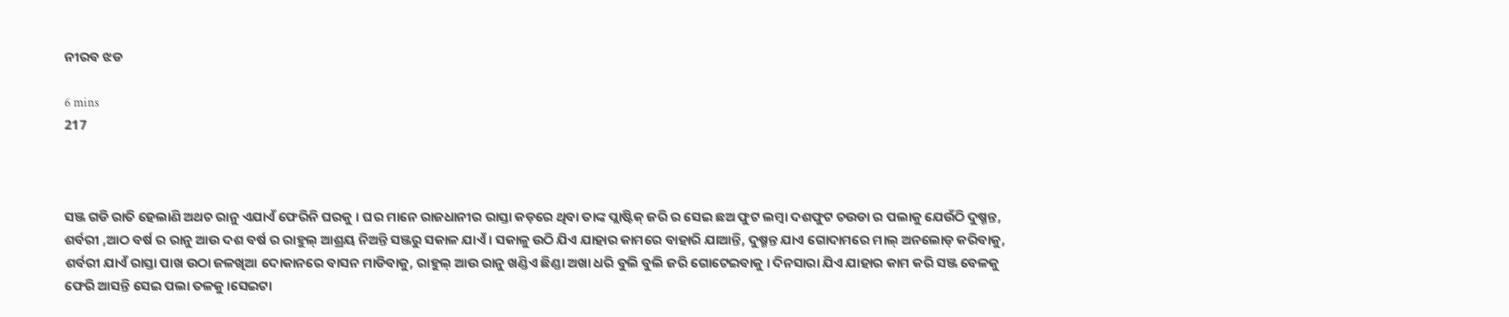ନୀରବ ଝଡ

6 mins
217



ସଞ୍ଜ ଗଡି ରାତି ହେଲାଣି ଅଥଚ ରାନୁ ଏଯାଏଁ ଫେରିନି ଘରକୁ । ଘର ମାନେ ରାଜଧାନୀର ରାସ୍ତା କଡ଼ରେ ଥିବା ତାଙ୍କ ପ୍ଲାଷ୍ଟିକ୍ ଜରି ର ସେଇ ଛଅ ଫୁଟ ଲମ୍ବା ଦଶଫୁଟ ଚଉଡା ର ପଲାକୁ ଯେଉଁଠି ଦୁଷ୍ମନ୍ତ, ଶର୍ବରୀ ,ଆଠ ବର୍ଷ ର ରାନୁ ଆଉ ଦଶ ବର୍ଷ ର ରାହୁଲ୍ ଆଶ୍ରୟ ନିଅନ୍ତି ସଞ୍ଜରୁ ସକାଳ ଯାଏଁ । ସକାଳୁ ଉଠି ଯିଏ ଯାହାର କାମରେ ବାହାରି ଯାଆନ୍ତି, ଦୁଷ୍ମନ୍ତ ଯାଏ ଗୋଦାମରେ ମାଲ୍ ଅନଲୋଡ୍ କରିବାକୁ, ଶର୍ବରୀ ଯାଏଁ ରାସ୍ତା ପାଖ ଉଠା ଜଳଖିଆ ଦୋକାନରେ ବାସନ ମାଡିବାକୁ, ରାହୁଲ୍ ଆଉ ରାନୁ ଖଣ୍ଡିଏ ଛିଣ୍ଡା ଅଖା ଧରି ବୁଲି ବୁଲି ଜରି ଗୋଟେଇବାକୁ । ଦିନସାରା ଯିଏ ଯାହାର କାମ କରି ସଞ୍ଜ ବେଳକୁ ଫେରି ଆସନ୍ତି ସେଇ ପଲା ତଳକୁ ।ସେଇଟା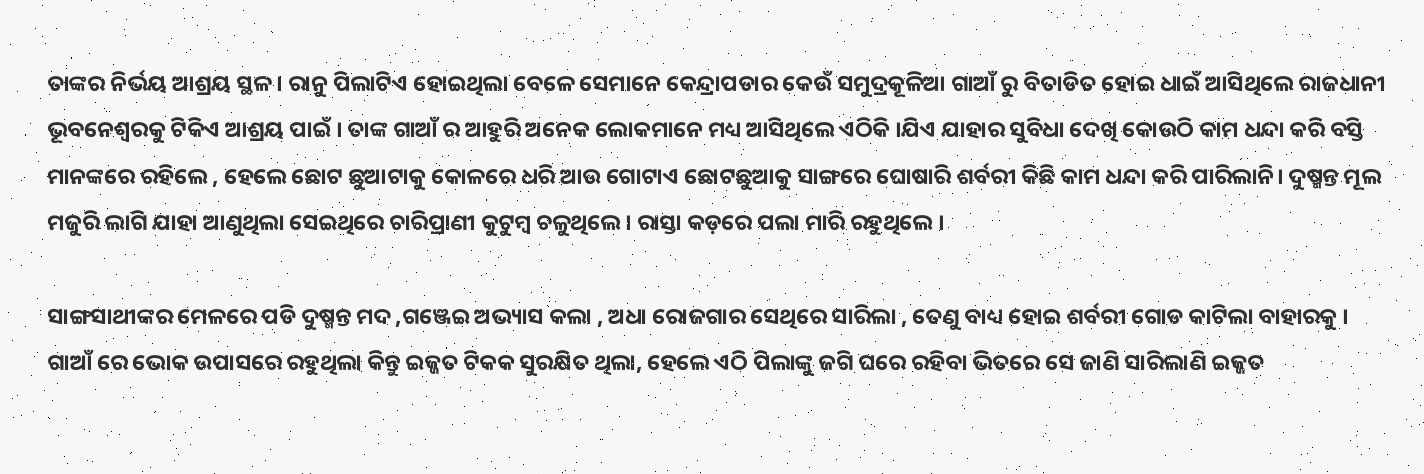ତାଙ୍କର ନିର୍ଭୟ ଆଶ୍ରୟ ସ୍ଥଳ । ରାନୁ ପିଲାଟିଏ ହୋଇଥିଲା ବେଳେ ସେମାନେ କେନ୍ଦ୍ରାପଡାର କେଉଁ ସମୁଦ୍ରକୂଳିଆ ଗାଆଁ ରୁ ବିତାଡିତ ହୋଇ ଧାଇଁ ଆସିଥିଲେ ରାଜଧାନୀ ଭୂବନେଶ୍ବରକୁ ଟିକିଏ ଆଶ୍ରୟ ପାଇଁ । ତାଙ୍କ ଗାଆଁ ର ଆହୁରି ଅନେକ ଲୋକମାନେ ମଧ୍ୟ ଆସିଥିଲେ ଏଠିକି ।ଯିଏ ଯାହାର ସୁବିଧା ଦେଖି କୋଉଠି କାମ ଧନ୍ଦା କରି ବସ୍ତି ମାନଙ୍କରେ ରହିଲେ , ହେଲେ ଛୋଟ ଛୁଆଟାକୁ କୋଳରେ ଧରି ଆଉ ଗୋଟାଏ ଛୋଟଛୁଆକୁ ସାଙ୍ଗରେ ଘୋଷାରି ଶର୍ବରୀ କିଛି କାମ ଧନ୍ଦା କରି ପାରିଲାନି। ଦୁଷ୍ମନ୍ତ ମୂଲ ମଜୁରି ଲାଗି ଯାହା ଆଣୁଥିଲା ସେଇଥିରେ ଚାରିପ୍ରାଣୀ କୁଟୁମ୍ବ ଚଳୁଥିଲେ । ରାସ୍ତା କଡ଼ରେ ପଲା ମାରି ରହୁଥିଲେ ।

ସାଙ୍ଗସାଥୀଙ୍କର ମେଳରେ ପଡି ଦୁଷ୍ମନ୍ତ ମଦ ,ଗଞ୍ଜେଇ ଅଭ୍ୟାସ କଲା , ଅଧା ରୋଜଗାର ସେଥିରେ ସାରିଲା , ତେଣୁ ବାଧ୍ୟ ହୋଇ ଶର୍ବରୀ ଗୋଡ କାଟିଲା ବାହାରକୁ । ଗାଆଁ ରେ ଭୋକ ଉପାସରେ ରହୁଥିଲା କିନ୍ତୁ ଇଜ୍ଜତ ଟିକକ ସୁରକ୍ଷିତ ଥିଲା, ହେଲେ ଏଠି ପିଲାଙ୍କୁ ଜଗି ଘରେ ରହିବା ଭିତରେ ସେ ଜାଣି ସାରିଲାଣି ଇଜ୍ଜତ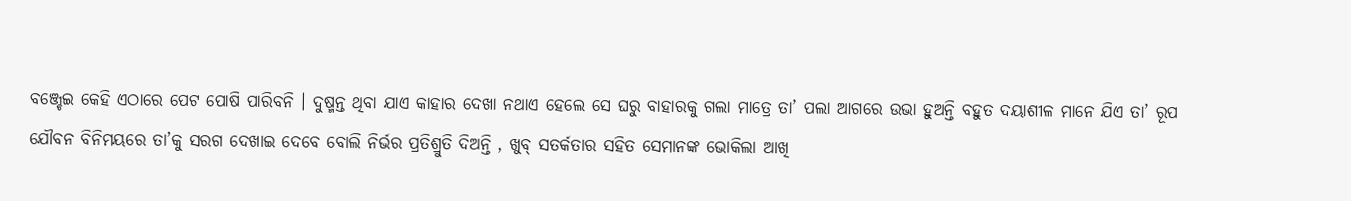ବଞ୍ଜ୍ଚେଇ କେହି ଏଠାରେ ପେଟ ପୋଷି ପାରିବନି । ଦୁଷ୍ମନ୍ତ ଥିବା ଯାଏ କାହାର ଦେଖା ନଥାଏ ହେଲେ ସେ ଘରୁ ବାହାରକୁ ଗଲା ମାତ୍ରେ ତା’ ପଲା ଆଗରେ ଉଭା ହୁଅନ୍ତି ବହୁତ ଦୟାଶୀଳ ମାନେ ଯିଏ ତା’ ରୂପ ଯୌବନ ବିନିମୟରେ ତା’କୁ ସରଗ ଦେଖାଇ ଦେବେ ବୋଲି ନିର୍ଭର ପ୍ରତିଶ୍ରୁତି ଦିଅନ୍ତି , ଖୁବ୍ ସତର୍କତାର ସହିତ ସେମାନଙ୍କ ଭୋକିଲା ଆଖି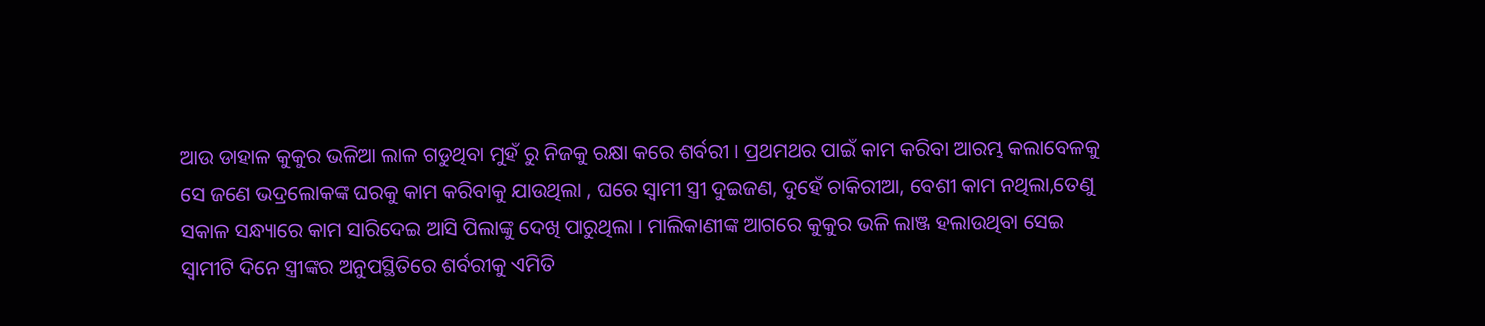ଆଉ ଡାହାଳ କୁକୁର ଭଳିଆ ଲାଳ ଗଡୁଥିବା ମୁହଁ ରୁ ନିଜକୁ ରକ୍ଷା କରେ ଶର୍ବରୀ । ପ୍ରଥମଥର ପାଇଁ କାମ କରିବା ଆରମ୍ଭ କଲାବେଳକୁ ସେ ଜଣେ ଭଦ୍ରଲୋକଙ୍କ ଘରକୁ କାମ କରିବାକୁ ଯାଉଥିଲା , ଘରେ ସ୍ୱାମୀ ସ୍ତ୍ରୀ ଦୁଇଜଣ, ଦୁହେଁ ଚାକିରୀଆ, ବେଶୀ କାମ ନଥିଲା,ତେଣୁ ସକାଳ ସନ୍ଧ୍ୟାରେ କାମ ସାରିଦେଇ ଆସି ପିଲାଙ୍କୁ ଦେଖି ପାରୁଥିଲା । ମାଲିକାଣୀଙ୍କ ଆଗରେ କୁକୁର ଭଳି ଲାଞ୍ଜ ହଲାଉଥିବା ସେଇ ସ୍ୱାମୀଟି ଦିନେ ସ୍ତ୍ରୀଙ୍କର ଅନୁପସ୍ଥିତିରେ ଶର୍ବରୀକୁ ଏମିତି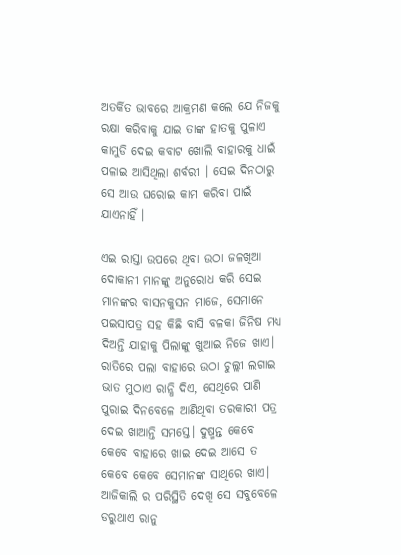ଅତର୍କିତ ଭାବରେ ଆକ୍ରମଣ କଲେ ଯେ ନିଜକୁ ରକ୍ଷା କରିବାକୁ ଯାଇ ତାଙ୍କ ହାତକୁ ପୁଳାଏ କାମୁଡି ଦେଇ କବାଟ ଖୋଲି ବାହାରକୁ ଧାଇଁ ପଳାଇ ଆସିଥିଲା ଶର୍ବରୀ । ସେଇ ଦିନଠାରୁ ସେ ଆଉ ଘରୋଇ କାମ କରିବା ପାଇଁ ଯାଏନାହିଁ ।

ଏଇ ରାସ୍ତା ଉପରେ ଥିବା ଉଠା ଜଳଖିଆ ଦୋକାନୀ ମାନଙ୍କୁ ଅନୁରୋଧ କରି ସେଇ ମାନଙ୍କର ବାସନକୁସନ ମାଜେ, ସେମାନେ ପଇସାପତ୍ର ସହ କିଛି ବାସି ବଳକା ଜିନିଷ ମଧ୍ୟ ଦିଅନ୍ତି ଯାହାକୁ ପିଲାଙ୍କୁ ଖୁଆଇ ନିଜେ ଖାଏ। ରାତିରେ ପଲା ବାହାରେ ଉଠା ଚୁଲ୍ଲୀ ଲଗାଇ ଭାତ ମୁଠାଏ ରାନ୍ଧି ଦିଏ, ସେଥିରେ ପାଣି ପୁରାଇ ଦିନବେଳେ ଆଣିଥିବା ତରକାରୀ ପତ୍ର ଦେଇ ଖାଆନ୍ତି ସମସ୍ତେ। ଦୁଷ୍ମନ୍ତ କେବେ କେବେ ବାହାରେ ଖାଇ ଦେଇ ଆସେ ତ କେବେ କେବେ ସେମାନଙ୍କ ସାଥିରେ ଖାଏ। ଆଜିକାଲି ର ପରିସ୍ଥିତି ଦେଖି ସେ ସବୁବେଳେ ଡରୁଥାଏ ରାନୁ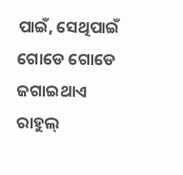ପାଇଁ, ସେଥିପାଇଁ ଗୋଡେ ଗୋଡେ ଜଗାଇଥାଏ ରାହୁଲ୍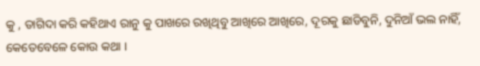କୁ , ତାଗିଦା କରି କହିଥାଏ ରାନୁ କୁ ପାଖରେ ରଖିଥିବୁ ଆଖିରେ ଆଖିରେ, ଦୂରକୁ ଛାଡିବୁନି, ଦୁନିଆଁ ଭଲ ନାହିଁ, କେତେବେଳେ କୋଉ କଥା ।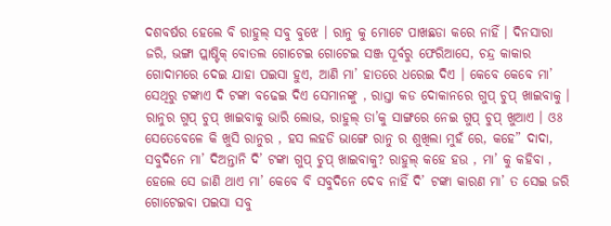ଦଶବର୍ଷର ହେଲେ ବି ରାହୁଲ୍ ସବୁ ବୁଝେ । ରାନୁ କୁ ମୋଟେ ପାଖଛଡା କରେ ନାହିଁ । ଦିନସାରା ଜରି, ଭଙ୍ଗା ପ୍ଲାଷ୍ଟିକ୍ ବୋତଲ ଗୋଟେଇ ଗୋଟେଇ ସଞ୍ଜ ପୂର୍ବରୁ ଫେରିଆସେ, ଚନ୍ଦ୍ର କାକାର ଗୋଦାମରେ ଦେଇ ଯାହା ପଇସା ହୁଏ, ଆଣି ମା’ ହାତରେ ଧରେଇ ଦିଏ । କେବେ କେବେ ମା’ ସେଥିରୁ ଟଙ୍କାଏ ଦି ଟଙ୍କା ବଢେଇ ଦିଏ ସେମାନଙ୍କୁ , ରାସ୍ତା କଡ ଦୋକାନରେ ଗୁପ୍ ଚୁପ୍ ଖାଇବାକୁ । ରାନୁର ଗୁପ୍ ଚୁପ୍ ଖାଇବାକୁ ଭାରି ଲୋଭ, ରାହୁଲ୍ ତା’କୁ ସାଙ୍ଗରେ ନେଇ ଗୁପ୍ ଚୁପ୍ ଖୁଆଏ । ଓଃ ସେତେବେଳେ କି ଖୁସି ରାନୁର , ହସ ଲହଡି ଭାଙ୍ଗେ ରାନୁ ର ଶୁଖିଲା ମୁହଁ ରେ, କହେ” ଦାଦା, ସବୁଦିନେ ମା’ ଦିଅନ୍ତାନି ଦି’ ଟଙ୍କା ଗୁପ୍ ଚୁପ୍ ଖାଇବାକୁ? ରାହୁଲ୍ କହେ ହଉ , ମା’ କୁ କହିବା , ହେଲେ ସେ ଜାଣି ଥାଏ ମା’ କେବେ ବି ସବୁଦିନେ ଦେବ ନାହିଁ ଦି’ ଟଙ୍କା କାରଣ ମା’ ତ ସେଇ ଜରି ଗୋଟେଇବା ପଇସା ସବୁ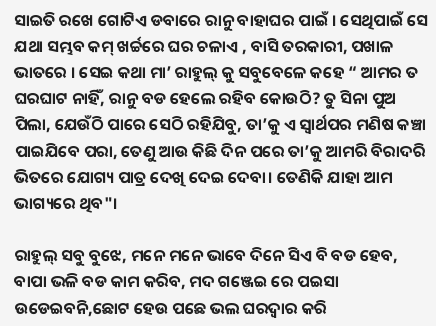ସାଇତି ରଖେ ଗୋଟିଏ ଡବାରେ ରାନୁ ବାହାଘର ପାଇଁ । ସେଥିପାଇଁ ସେ ଯଥା ସମ୍ଭବ କମ୍ ଖର୍ଚ୍ଚରେ ଘର ଚଳାଏ , ବାସି ତରକାରୀ, ପଖାଳ ଭାତରେ । ସେଇ କଥା ମା’ ରାହୁଲ୍ କୁ ସବୁବେଳେ କହେ “ ଆମର ତ ଘରଘାଟ ନାହିଁ, ରାନୁ ବଡ ହେଲେ ରହିବ କୋଉଠି? ତୁ ସିନା ପୁଅ ପିଲା, ଯେଉଁଠି ପାରେ ସେଠି ରହିଯିବୁ, ତା’କୁ ଏ ସ୍ୱାର୍ଥପର ମଣିଷ କଞ୍ଚା ପାଇଯିବେ ପରା, ତେଣୁ ଆଉ କିଛି ଦିନ ପରେ ତା’କୁ ଆମରି ବିରାଦରି ଭିତରେ ଯୋଗ୍ୟ ପାତ୍ର ଦେଖି ଦେଇ ଦେବା। ତେଣିକି ଯାହା ଆମ ଭାଗ୍ୟରେ ଥିବ"।

ରାହୁଲ୍ ସବୁ ବୁଝେ, ମନେ ମନେ ଭାବେ ଦିନେ ସିଏ ବି ବଡ ହେବ, ବାପା ଭଳି ବଡ କାମ କରିବ, ମଦ ଗଞ୍ଜେଇ ରେ ପଇସା ଉଡେଇବନି,ଛୋଟ ହେଉ ପଛେ ଭଲ ଘରଦ୍ବାର କରି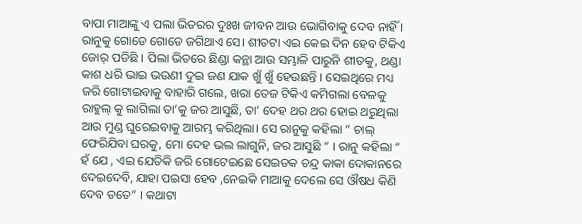ବାପା ମାଆଙ୍କୁ ଏ ପଲା ଭିତରର ଦୁଃଖ ଜୀବନ ଆଉ ଭୋଗିବାକୁ ଦେବ ନାହିଁ । ରାନୁକୁ ଗୋଡେ ଗୋଡେ ଜଗିଥାଏ ସେ। ଶୀତଟା ଏଇ କେଇ ଦିନ ହେବ ଟିକିଏ ଜୋର୍ ପଡିଛି । ପିଲା ଭିତରେ ଛିଣ୍ଡା କନ୍ଥା ଆଉ ସମ୍ଭାଳି ପାରୁନି ଶୀତକୁ, ଥଣ୍ଡା କାଶ ଧରି ଭାଇ ଭଉଣୀ ଦୁଇ ଜଣ ଯାକ ଖୁଁ ଖୁଁ ହେଉଛନ୍ତି । ସେଇଥିରେ ମଧ୍ୟ ଜରି ଗୋଟାଇବାକୁ ବାହାରି ଗଲେ, ଖରା ତେଜ ଟିକିଏ କମିଗଲା ବେଳକୁ ରାହୁଲ୍ କୁ ଲାଗିଲା ତା’କୁ ଜର ଆସୁଛି, ତା’ ଦେହ ଥର ଥର ହୋଇ ଥରୁଥିଲା ଆଉ ମୁଣ୍ଡ ଘୁରେଇବାକୁ ଆରମ୍ଭ କରିଥିଲା। ସେ ରାନୁକୁ କହିଲା “ ଚାଲ୍ ଫେରିଯିବା ଘରକୁ, ମୋ ଦେହ ଭଲ ଲାଗୁନି, ଜର ଆସୁଛି “ । ରାନୁ କହିଲା “ ହଁ ଯେ , ଏଇ ଯେତିକି ଜରି ଗୋଟେଇଛେ ସେଇତକ ଚନ୍ଦ୍ର କାକା ଦୋକାନରେ ଦେଇଦେବି, ଯାହା ପଇସା ହେବ ,ନେଇକି ମାଆକୁ ଦେଲେ ସେ ଔଷଧ କିଣି ଦେବ ତତେ” । କଥାଟା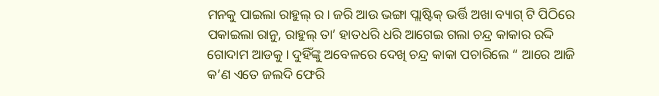ମନକୁ ପାଇଲା ରାହୁଲ୍ ର। ଜରି ଆଉ ଭଙ୍ଗା ପ୍ଲାଷ୍ଟିକ୍ ଭର୍ତ୍ତି ଅଖା ବ୍ୟାଗ୍ ଟି ପିଠିରେ ପକାଇଲା ରାନୁ, ରାହୁଲ୍ ତା’ ହାତଧରି ଧରି ଆଗେଇ ଗଲା ଚନ୍ଦ୍ର କାକାର ରଦ୍ଦି ଗୋଦାମ ଆଡକୁ । ଦୁହିଁଙ୍କୁ ଅବେଳରେ ଦେଖି ଚନ୍ଦ୍ର କାକା ପଚାରିଲେ “ ଆରେ ଆଜି କ’ଣ ଏତେ ଜଲଦି ଫେରି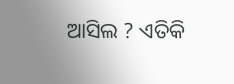ଆସିଲ ? ଏତିକି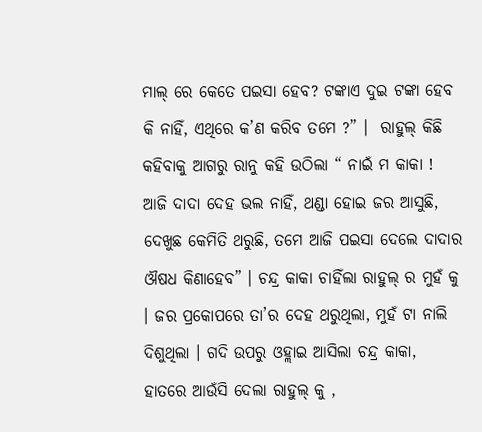ମାଲ୍ ରେ କେତେ ପଇସା ହେବ? ଟଙ୍କାଏ ଦୁଇ ଟଙ୍କା ହେବ କି ନାହିଁ, ଏଥିରେ କ’ଣ କରିବ ତମେ ?” ।  ରାହୁଲ୍ କିଛି କହିବାକୁ ଆଗରୁ ରାନୁ କହି ଉଠିଲା “ ନାଇଁ ମ କାକା ! ଆଜି ଦାଦା ଦେହ ଭଲ ନାହିଁ, ଥଣ୍ଡା ହୋଇ ଜର ଆସୁଛି, ଦେଖୁଛ କେମିତି ଥରୁଛି, ତମେ ଆଜି ପଇସା ଦେଲେ ଦାଦାର ଔଷଧ କିଣାହେବ” । ଚନ୍ଦ୍ର କାକା ଚାହିଁଲା ରାହୁଲ୍ ର ମୁହଁ କୁ । ଜର ପ୍ରକୋପରେ ତା’ର ଦେହ ଥରୁଥିଲା, ମୁହଁ ଟା ନାଲି ଦିଶୁଥିଲା । ଗଦି ଉପରୁ ଓହ୍ଲାଇ ଆସିଲା ଚନ୍ଦ୍ର କାକା, ହାତରେ ଆଉଁସି ଦେଲା ରାହୁଲ୍ କୁ ,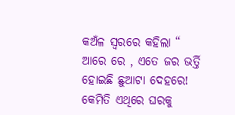କଅଁଳ ସ୍ୱରରେ କହିଲା “ ଆରେ ରେ , ଏତେ ଜର ଭର୍ତ୍ତି ହୋଇଛି ଛୁଆଟା ଦେହରେ! କେମିତି ଏଥିରେ ଘରକୁ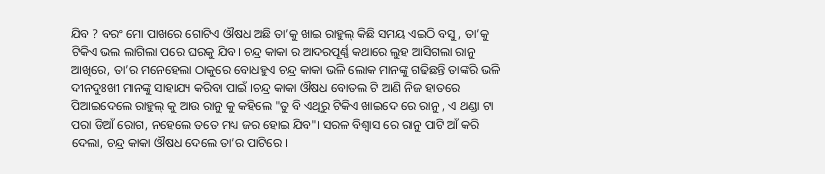ଯିବ ? ବରଂ ମୋ ପାଖରେ ଗୋଟିଏ ଔଷଧ ଅଛି ତା’କୁ ଖାଇ ରାହୁଲ୍ କିଛି ସମୟ ଏଇଠି ବସୁ, ତା’କୁ ଟିକିଏ ଭଲ ଲାଗିଲା ପରେ ଘରକୁ ଯିବ। ଚନ୍ଦ୍ର କାକା ର ଆଦରପୂର୍ଣ୍ଣ କଥାରେ ଲୁହ ଆସିଗଲା ରାନୁ ଆଖିରେ, ତା’ର ମନେହେଲା ଠାକୁରେ ବୋଧହୁଏ ଚନ୍ଦ୍ର କାକା ଭଳି ଲୋକ ମାନଙ୍କୁ ଗଢିଛନ୍ତି ତାଙ୍କରି ଭଳି ଦୀନଦୁଃଖୀ ମାନଙ୍କୁ ସାହାଯ୍ୟ କରିବା ପାଇଁ ।ଚନ୍ଦ୍ର କାକା ଔଷଧ ବୋତଲ ଟି ଆଣି ନିଜ ହାତରେ ପିଆଇଦେଲେ ରାହୁଲ୍ କୁ ଆଉ ରାନୁ କୁ କହିଲେ "ତୁ ବି ଏଥିରୁ ଟିକିଏ ଖାଇଦେ ରେ ରାନୁ , ଏ ଥଣ୍ଡା ଟା ପରା ଡିଆଁ ରୋଗ, ନହେଲେ ତତେ ମଧ୍ୟ ଜର ହୋଇ ଯିବ"। ସରଳ ବିଶ୍ୱାସ ରେ ରାନୁ ପାଟି ଆଁ କରି ଦେଲା, ଚନ୍ଦ୍ର କାକା ଔଷଧ ଦେଲେ ତା’ର ପାଟିରେ ।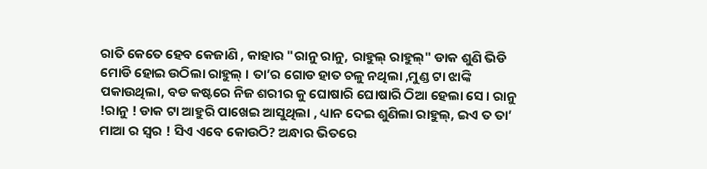ରାତି କେତେ ହେବ କେଜାଣି , କାହାର "ରାନୁ ରାନୁ, ରାହୁଲ୍ ରାହୁଲ୍" ଡାକ ଶୁଣି ଭିଡି ମୋଡି ହୋଇ ଉଠିଲା ରାହୁଲ୍ । ତା’ର ଗୋଡ ହାତ ଚଳୁ ନଥିଲା ,ମୁଣ୍ଡ ଟା ଝାଙ୍କି ପକାଉଥିଲା, ବଡ କଷ୍ଟରେ ନିଜ ଶରୀର କୁ ଘୋଷାରି ଘୋଷାରି ଠିଆ ହେଲା ସେ। ରାନୁ !ରାନୁ ! ଡାକ ଟା ଆହୁରି ପାଖେଇ ଆସୁଥିଲା , ଧ୍ୟାନ ଦେଇ ଶୁଣିଲା ରାହୁଲ୍, ଇଏ ତ ତା’ ମାଆ ର ସ୍ୱର ! ସିଏ ଏବେ କୋଉଠି? ଅନ୍ଧାର ଭିତରେ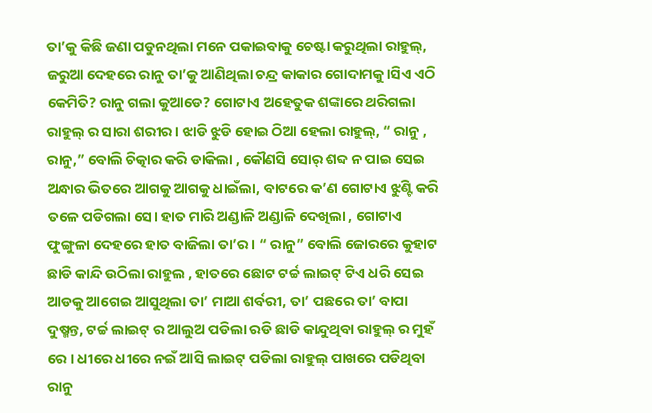ତା’କୁ କିଛି ଜଣା ପଡୁନଥିଲା ମନେ ପକାଇବାକୁ ଚେଷ୍ଟା କରୁଥିଲା ରାହୁଲ୍, ଜରୁଆ ଦେହରେ ରାନୁ ତା’କୁ ଆଣିଥିଲା ଚନ୍ଦ୍ର କାକାର ଗୋଦାମକୁ ।ସିଏ ଏଠି କେମିତି? ରାନୁ ଗଲା କୁଆଡେ? ଗୋଟାଏ ଅହେତୁକ ଶଙ୍କାରେ ଥରିଗଲା ରାହୁଲ୍ ର ସାରା ଶରୀର। ଝାଡି ଝୁଡି ହୋଇ ଠିଆ ହେଲା ରାହୁଲ୍, “ ରାନୁ , ରାନୁ,” ବୋଲି ଚିତ୍କାର କରି ଡାକିଲା , କୌଣସି ସୋର୍ ଶବ୍ଦ ନ ପାଇ ସେଇ ଅନ୍ଧାର ଭିତରେ ଆଗକୁ ଆଗକୁ ଧାଇଁଲା, ବାଟରେ କ’ଣ ଗୋଟାଏ ଝୁଣ୍ଟି କରି ତଳେ ପଡିଗଲା ସେ। ହାତ ମାରି ଅଣ୍ଡାଳି ଅଣ୍ଡାଳି ଦେଖିଲା , ଗୋଟାଏ ଫୁଙ୍ଗୁଳା ଦେହରେ ହାତ ବାଜିଲା ତା’ର । “ ରାନୁ” ବୋଲି ଜୋରରେ କୁହାଟ ଛାଡି କାନ୍ଦି ଉଠିଲା ରାହୁଲ , ହାତରେ ଛୋଟ ଟର୍ଚ୍ଚ ଲାଇଟ୍ ଟିଏ ଧରି ସେଇ ଆଡକୁ ଆଗେଇ ଆସୁଥିଲା ତା’ ମାଆ ଶର୍ବରୀ, ତା’ ପଛରେ ତା’ ବାପା ଦୁଷ୍ମନ୍ତ, ଟର୍ଚ୍ଚ ଲାଇଟ୍ ର ଆଲୁଅ ପଡିଲା ରଡି ଛାଡି କାନ୍ଦୁଥିବା ରାହୁଲ୍ ର ମୁହଁ ରେ । ଧୀରେ ଧୀରେ ନଇଁ ଆସି ଲାଇଟ୍ ପଡିଲା ରାହୁଲ୍ ପାଖରେ ପଡିଥିବା ରାନୁ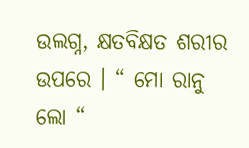ଉଲଗ୍ନ, କ୍ଷତବିକ୍ଷତ ଶରୀର ଉପରେ । “ ମୋ ରାନୁ ଲୋ “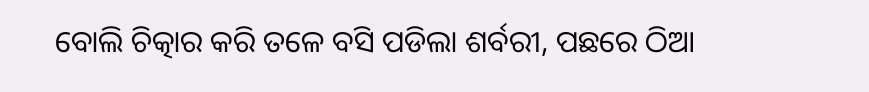ବୋଲି ଚିତ୍କାର କରି ତଳେ ବସି ପଡିଲା ଶର୍ବରୀ, ପଛରେ ଠିଆ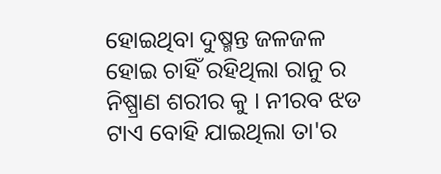ହୋଇଥିବା ଦୁଷ୍ମନ୍ତ ଜଳଜଳ ହୋଇ ଚାହିଁ ରହିଥିଲା ରାନୁ ର ନିଷ୍ପ୍ରାଣ ଶରୀର କୁ । ନୀରବ ଝଡ ଟାଏ ବୋହି ଯାଇଥିଲା ତା'ର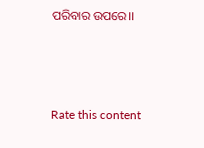ପରିବାର ଉପରେ।।



Rate this content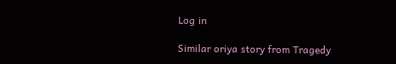Log in

Similar oriya story from Tragedy